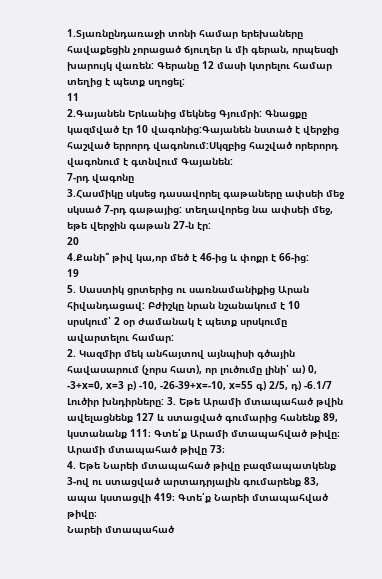1.Տյառնընդառաջի տոնի համար երեխաները հավաքեցին չորացած ճյուղեր և մի գերան, որպեսզի խարույկ վառեն: Գերանը 12 մասի կտրելու համար տեղից է պետք սղոցել:
11
2.Գայանեն Երևանից մեկնեց Գյումրի: Գնացքը կազմված էր 10 վագոնից:Գայանեն նստած է վերջից հաշված երրորդ վագոնում:Սկզբից հաշված որերորդ վագոնում է գտնվում Գայանեն:
7-րդ վագոնը
3.Հասմիկը սկսեց դասավորել գաթաները ափսեի մեջ սկսած 7-րդ գաթայից: տեղավորեց նա ափսեի մեջ, եթե վերջին գաթան 27-ն էր:
20
4.Քանի՞ թիվ կա,որ մեծ է 46-ից և փոքր է 66-ից:
19
5. Սաստիկ ցրտերից ու սառնամանիքից Արան հիվանդացավ: Բժիշկը նրան նշանակում է 10 սրսկում՝ 2 օր ժամանակ է պետք սրսկումը ավարտելու համար:
2. Կազմիր մեկ անհայտով այնպիսի գծային հավասարում (չորս հատ), որ լուծումը լինի՝ ա) 0, -3+x=0, x=3 բ) -10, -26-39+x=-10, x=55 գ) 2/5, դ) -6.1/7 Լուծիր խնդիրները: 3. Եթե Արամի մտապահած թվին ավելացնենք 127 և ստացված գումարից հանենք 89, կստանանք 111։ Գտե՛ք Արամի մտապահված թիվը։
Արամի մտապահած թիվը 73։
4. Եթե Նարեի մտապահած թիվը բազմապատկենք 3-ով ու ստացված արտադրյալին գումարենք 83, ապա կստացվի 419։ Գտե՛ք Նարեի մտապահված թիվը։
Նարեի մտապահած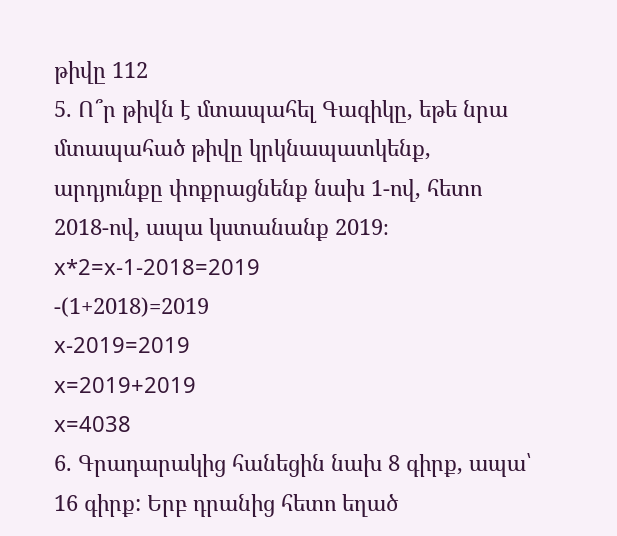թիվը 112
5. Ո՞ր թիվն է մտապահել Գագիկը, եթե նրա մտապահած թիվը կրկնապատկենք, արդյունքը փոքրացնենք նախ 1-ով, հետո 2018-ով, ապա կստանանք 2019։
x*2=x-1-2018=2019
-(1+2018)=2019
x-2019=2019
x=2019+2019
x=4038
6. Գրադարակից հանեցին նախ 8 գիրք, ապա՝ 16 գիրք: Երբ դրանից հետո եղած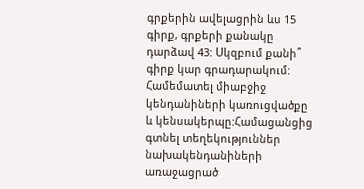գրքերին ավելացրին ևս 15 գիրք, գրքերի քանակը դարձավ 43: Սկզբում քանի՞ գիրք կար գրադարակում:
Համեմատել միաբջիջ կենդանիների կառուցվածքը և կենսակերպը:Համացանցից գտնել տեղեկություններ նախակենդանիների առաջացրած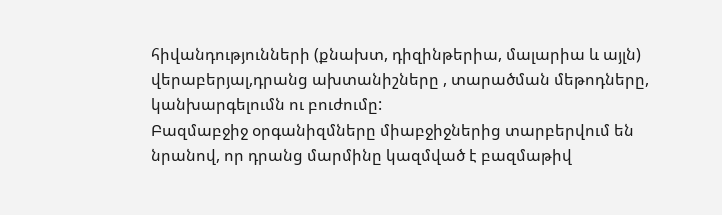հիվանդությունների (քնախտ, դիզինթերիա, մալարիա և այլն) վերաբերյալ,դրանց ախտանիշները , տարածման մեթոդները, կանխարգելումն ու բուժումը:
Բազմաբջիջ օրգանիզմները միաբջիջներից տարբերվում են նրանով, որ դրանց մարմինը կազմված է բազմաթիվ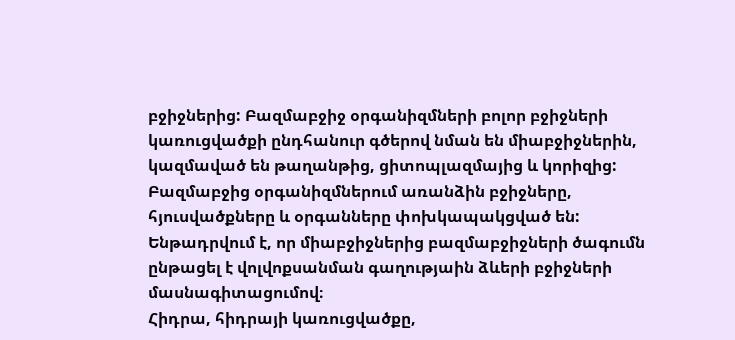բջիջներից: Բազմաբջիջ օրգանիզմների բոլոր բջիջների կառուցվածքի ընդհանուր գծերով նման են միաբջիջներին, կազմաված են թաղանթից, ցիտոպլազմայից և կորիզից: Բազմաբջից օրգանիզմներում առանձին բջիջները, հյուսվածքները և օրգանները փոխկապակցված են: Ենթադրվում է, որ միաբջիջներից բազմաբջիջների ծագումն ընթացել է վոլվոքսանման գաղությաին ձևերի բջիջների մասնագիտացումով։
Հիդրա, հիդրայի կառուցվածքը,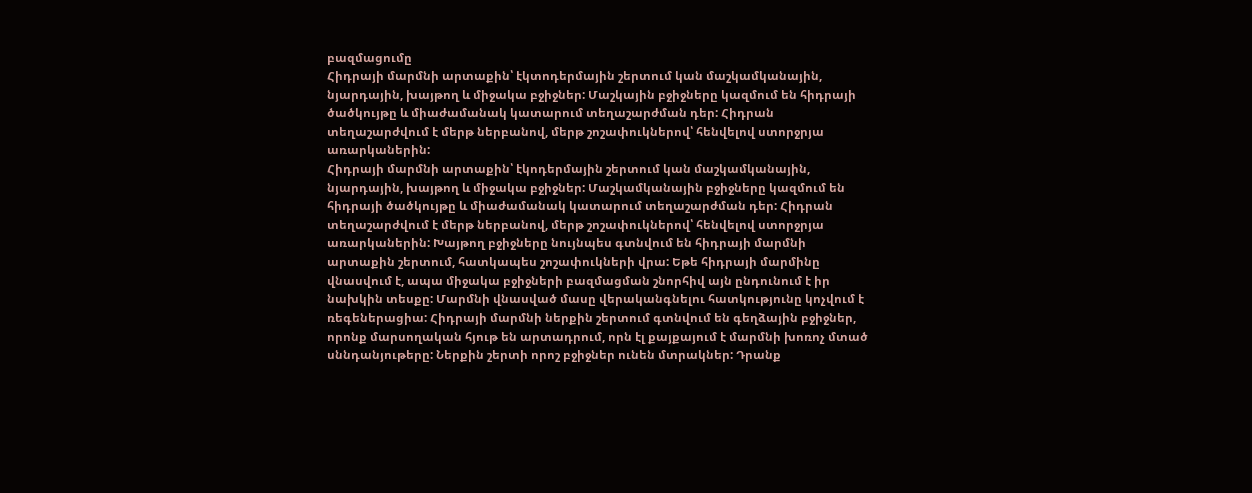բազմացումը
Հիդրայի մարմնի արտաքին՝ էկտոդերմային շերտում կան մաշկամկանային, նյարդային, խայթող և միջակա բջիջներ: Մաշկային բջիջները կազմում են հիդրայի ծածկույթը և միաժամանակ կատարում տեղաշարժման դեր: Հիդրան տեղաշարժվում է մերթ ներբանով, մերթ շոշափուկներով՝ հենվելով ստորջրյա առարկաներին:
Հիդրայի մարմնի արտաքին՝ էկոդերմային շերտում կան մաշկամկանային, նյարդային, խայթող և միջակա բջիջներ: Մաշկամկանային բջիջները կազմում են հիդրայի ծածկույթը և միաժամանակ կատարում տեղաշարժման դեր: Հիդրան տեղաշարժվում է մերթ ներբանով, մերթ շոշափուկներով՝ հենվելով ստորջրյա առարկաներին: Խայթող բջիջները նույնպես գտնվում են հիդրայի մարմնի արտաքին շերտում, հատկապես շոշափուկների վրա: Եթե հիդրայի մարմինը վնասվում է, ապա միջակա բջիջների բազմացման շնորհիվ այն ընդունում է իր նախկին տեսքը: Մարմնի վնասված մասը վերականգնելու հատկությունը կոչվում է ռեգեներացիա: Հիդրայի մարմնի ներքին շերտում գտնվում են գեղձային բջիջներ, որոնք մարսողական հյութ են արտադրում, որն էլ քայքայում է մարմնի խոռոչ մտած սննդանյութերը: Ներքին շերտի որոշ բջիջներ ունեն մտրակներ: Դրանք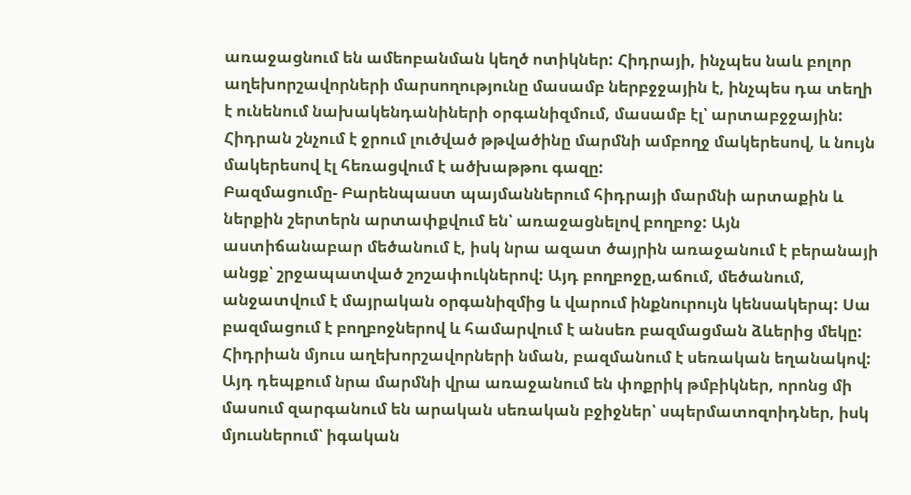առաջացնում են ամեոբանման կեղծ ոտիկներ: Հիդրայի, ինչպես նաև բոլոր աղեխորշավորների մարսողությունը մասամբ ներբջջային է, ինչպես դա տեղի է ունենում նախակենդանիների օրգանիզմում, մասամբ էլ՝ արտաբջջային: Հիդրան շնչում է ջրում լուծված թթվածինը մարմնի ամբողջ մակերեսով, և նույն մակերեսով էլ հեռացվում է ածխաթթու գազը:
Բազմացումը- Բարենպաստ պայմաններում հիդրայի մարմնի արտաքին և ներքին շերտերն արտափքվում են՝ առաջացնելով բողբոջ: Այն աստիճանաբար մեծանում է, իսկ նրա ազատ ծայրին առաջանում է բերանայի անցք՝ շրջապատված շոշափուկներով: Այդ բողբոջը,աճում, մեծանում, անջատվում է մայրական օրգանիզմից և վարում ինքնուրույն կենսակերպ: Սա բազմացում է բողբոջներով և համարվում է անսեռ բազմացման ձևերից մեկը: Հիդրիան մյուս աղեխորշավորների նման, բազմանում է սեռական եղանակով: Այդ դեպքում նրա մարմնի վրա առաջանում են փոքրիկ թմբիկներ, որոնց մի մասում զարգանում են արական սեռական բջիջներ՝ սպերմատոզոիդներ, իսկ մյուսներում՝ իգական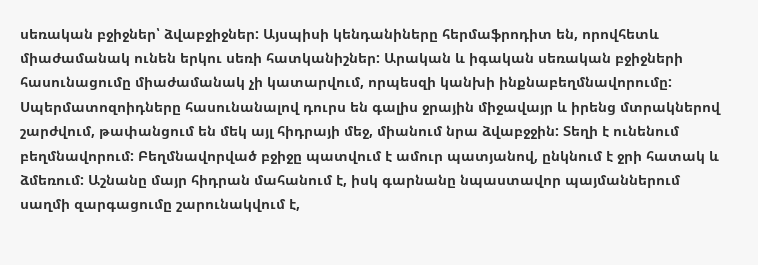սեռական բջիջներ՝ ձվաբջիջներ: Այսպիսի կենդանիները հերմաֆրոդիտ են, որովհետև միաժամանակ ունեն երկու սեռի հատկանիշներ: Արական և իգական սեռական բջիջների հասունացումը միաժամանակ չի կատարվում, որպեսզի կանխի ինքնաբեղմնավորումը: Սպերմատոզոիդները հասունանալով դուրս են գալիս ջրային միջավայր և իրենց մտրակներով շարժվում, թափանցում են մեկ այլ հիդրայի մեջ, միանում նրա ձվաբջջին: Տեղի է ունենում բեղմնավորում: Բեղմնավորված բջիջը պատվում է ամուր պատյանով, ընկնում է ջրի հատակ և ձմեռում: Աշնանը մայր հիդրան մահանում է, իսկ գարնանը նպաստավոր պայմաններում սաղմի զարգացումը շարունակվում է,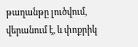թաղանթը լուծվում, վերանում է, և փոքրիկ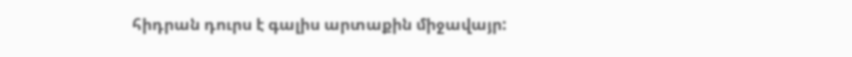հիդրան դուրս է գալիս արտաքին միջավայր: